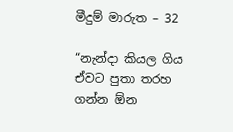මීදුම් මාරුත – 32

“නැන්දා කියල ගිය ඒවට පුතා තරහ ගන්න ඕන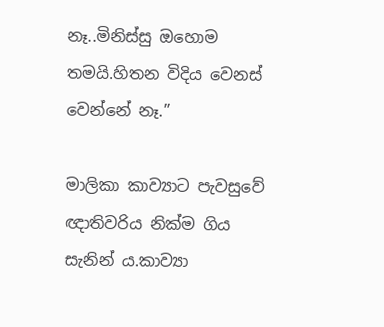නෑ..මිනිස්සු ඔහොම තමයි.හිතන විදිය වෙනස් වෙන්නේ නෑ.”

මාලිකා කාව්‍යාට පැවසුවේ ඥාතිවරිය නික්ම ගිය සැනින් ය.කාව්‍යා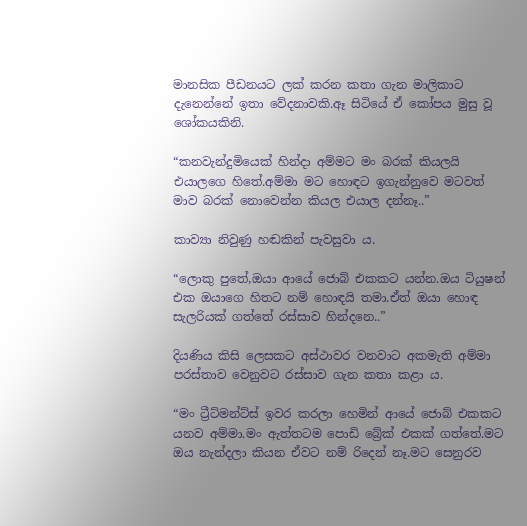මානසික පීඩනයට ලක් කරන කතා ගැන මාලිකාට දැනෙන්නේ ඉතා වේදනාවකි.ඈ සිටියේ ඒ කෝපය මුසු වූ ශෝකයකිනි.

“කනවැන්දුමියෙක් හින්දා අම්මට මං බරක් කියලයි එයාලගෙ හිතේ.අම්මා මට හොඳට ඉගැන්නුවෙ මටවත් මාව බරක් නොවෙන්න කියල එයාල දන්නෑ..”

කාව්‍යා නිවුණු හඬකින් පැවසුවා ය.

“ලොකු පුතේ,ඔයා ආයේ ජොබ් එකකට යන්න.ඔය ටියුෂන් එක ඔයාගෙ හිතට නම් හොඳයි තමා.ඒත් ඔයා හොඳ සැලරියක් ගත්තේ රස්සාව හින්දනෙ..”

දියණිය කිසි ලෙසකට අස්ථාවර වනවාට අකමැති අම්මා පරස්තාව වෙනුවට රස්සාව ගැන කතා කළා ය.

“මං ට්‍රීට්මන්ට්ස් ඉවර කරලා හෙමින් ආයේ ජොබ් එකකට යනව අම්මා.මං ඇත්තටම පොඩි බ්‍රේක් එකක් ගත්තේ.මට ඔය නැන්දලා කියන ඒවට නම් රිදෙන් නෑ.මට සෙනුරව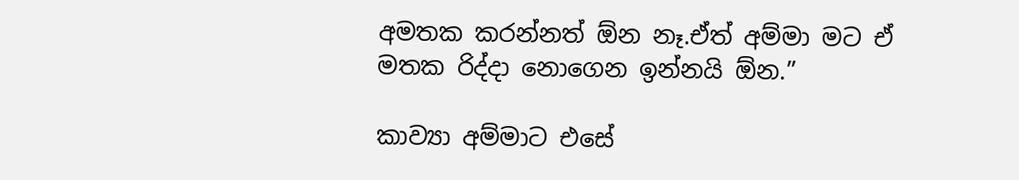අමතක කරන්නත් ඕන නෑ.ඒත් අම්මා මට ඒ මතක රිද්දා නොගෙන ඉන්නයි ඕන.”

කාව්‍යා අම්මාට එසේ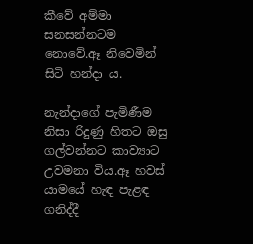කීවේ අම්මා සනසන්නටම නොවේ.ඈ නිවෙමින් සිටි හන්දා ය.

නැන්දාගේ පැමිණීම නිසා රිදුණු හිතට ඔසු ගල්වන්නට කාව්‍යාට උවමනා විය.ඈ හවස් යාමයේ හැඳ පැළඳ ගනිද්දී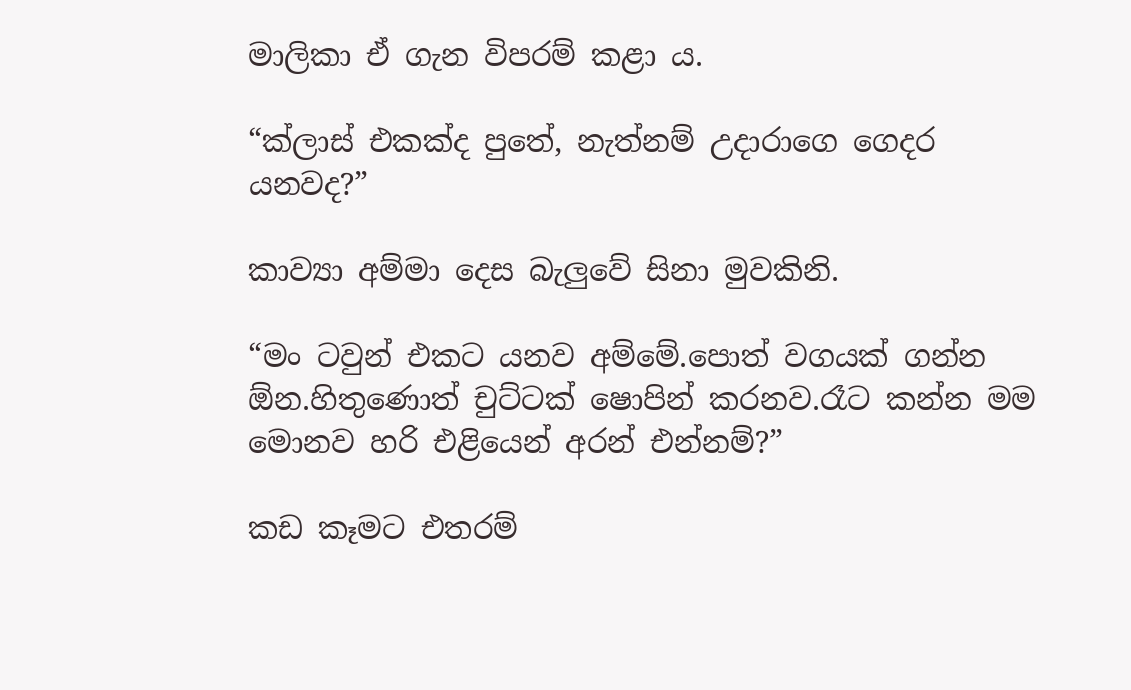මාලිකා ඒ ගැන විපරම් කළා ය.

“ක්ලාස් එකක්ද පුතේ, නැත්නම් උදාරාගෙ ගෙදර යනවද?”

කාව්‍යා අම්මා දෙස බැලුවේ සිනා මුවකිනි.

“මං ටවුන් එකට යනව අම්මේ.පොත් වගයක් ගන්න ඕන.හිතුණොත් චුට්ටක් ෂොපින් කරනව.රෑට කන්න මම මොනව හරි එළියෙන් අරන් එන්නම්?”

කඩ කෑමට එතරම්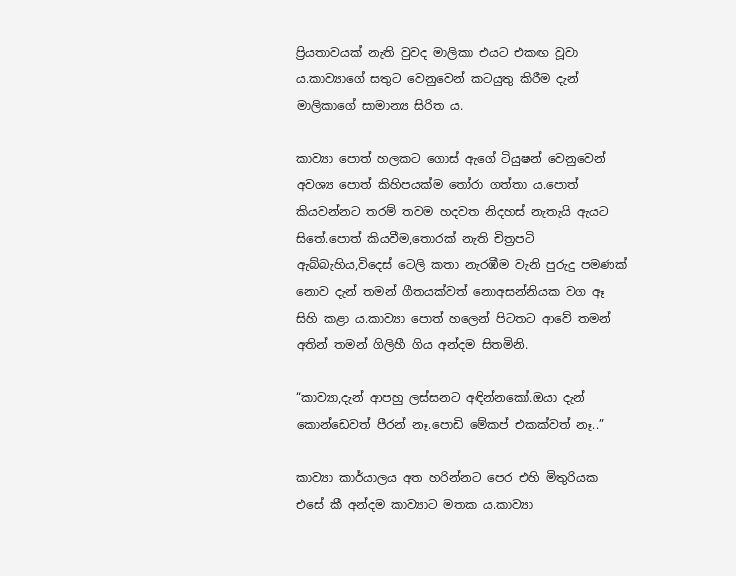ප්‍රියතාවයක් නැති වුවද මාලිකා එයට එකඟ වූවා ය.කාව්‍යාගේ සතුට වෙනුවෙන් කටයුතු කිරීම දැන් මාලිකාගේ සාමාන්‍ය සිරිත ය.

කාව්‍යා පොත් හලකට ගොස් ඇගේ ටියුෂන් වෙනුවෙන් අවශ්‍ය පොත් කිහිපයක්ම තෝරා ගත්තා ය.පොත් කියවන්නට තරම් තවම හදවත නිදහස් නැතැයි ඇයට සිතේ.පොත් කියවීම,තොරක් නැති චිත්‍රපටි ඇබ්බැහිය,විදෙස් ටෙලි කතා නැරඹීම වැනි පුරුදු පමණක් නොව දැන් තමන් ගීතයක්වත් නොඅසන්නියක වග ඈ සිහි කළා ය.කාව්‍යා පොත් හලෙන් පිටතට ආවේ තමන් අතින් තමන් ගිලිහී ගිය අන්දම සිතමිනි.

“කාව්‍යා,දැන් ආපහු ලස්සනට අඳින්නකෝ.ඔයා දැන් කොන්ඩෙවත් පීරන් නෑ.පොඩි මේකප් එකක්වත් නෑ..”

කාව්‍යා කාර්යාලය අත හරින්නට පෙර එහි මිතුරියක එසේ කී අන්දම කාව්‍යාට මතක ය.කාව්‍යා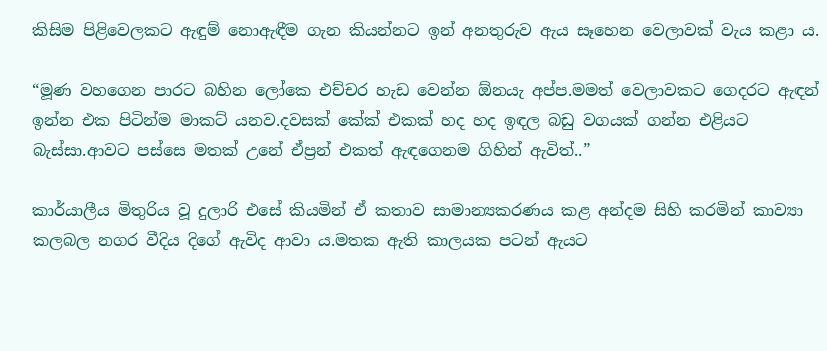කිසිම පිළිවෙලකට ඇඳුම් නොඇඳීම ගැන කියන්නට ඉන් අනතුරුව ඇය සෑහෙන වෙලාවක් වැය කළා ය.

“මූණ වහගෙන පාරට බහින ලෝකෙ එච්චර හැඩ වෙන්න ඕනයැ අප්ප.මමත් වෙලාවකට ගෙදරට ඇඳන් ඉන්න එක පිටින්ම මාකට් යනව.දවසක් කේක් එකක් හද හද ඉඳල බඩු වගයක් ගන්න එළියට බැස්සා.ආවට පස්සෙ මතක් උනේ ඒප්‍රන් එකත් ඇඳගෙනම ගිහින් ඇවිත්..”

කාර්යාලීය මිතුරිය වූ දුලාරි එසේ කියමින් ඒ කතාව සාමාන්‍යකරණය කළ අන්දම සිහි කරමින් කාව්‍යා කලබල නගර වීදිය දිගේ ඇවිද ආවා ය.මතක ඇති කාලයක පටන් ඇයට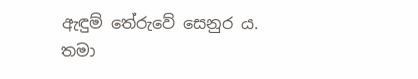ඇඳුම් තේරුවේ සෙනුර ය. තමා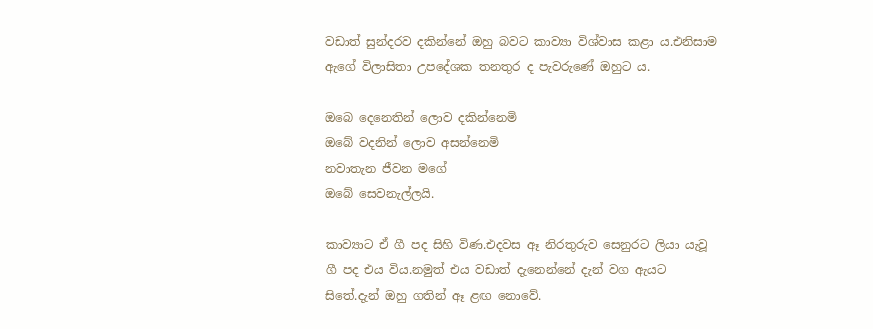වඩාත් සුන්දරව දකින්නේ ඔහු බවට කාව්‍යා විශ්වාස කළා ය.එනිසාම ඇගේ විලාසිතා උපදේශක තනතුර ද පැවරුණේ ඔහුට ය.

ඔබෙ දෙනෙතින් ලොව දකින්නෙමි
ඔබේ වදනින් ලොව අසන්නෙමි
නවාතැන ජීවන මගේ
ඔබේ සෙවනැල්ලයි.

කාව්‍යාට ඒ ගී පද සිහි විණ.එදවස ඈ නිරතුරුව සෙනුරට ලියා යැවූ ගී පද එය විය.නමුත් එය වඩාත් දැනෙන්නේ දැන් වග ඇයට සිතේ.දැන් ඔහු ගතින් ඈ ළඟ නොවේ.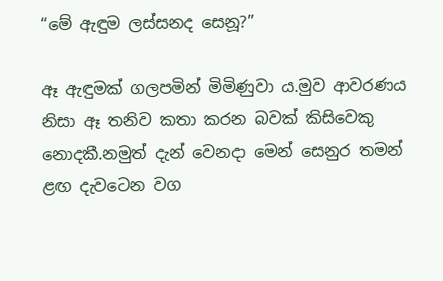“මේ ඇඳුම ලස්සනද සෙනූ?”

ඈ ඇඳුමක් ගලපමින් මිමිණුවා ය.මුව ආවරණය නිසා ඈ තනිව කතා කරන බවක් කිසිවෙකු නොදකී.නමුත් දැන් වෙනදා මෙන් සෙනුර තමන් ළඟ දැවටෙන වග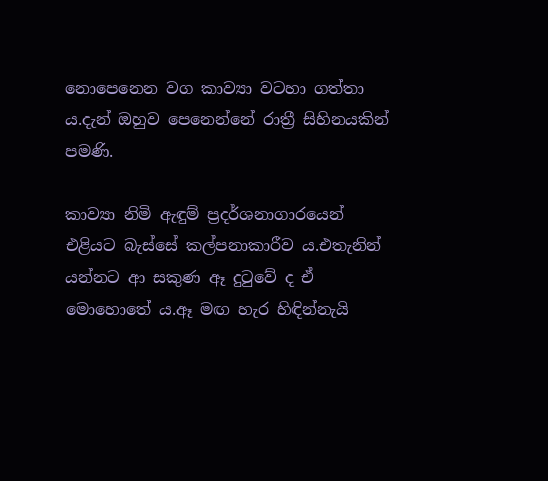නොපෙනෙන වග කාව්‍යා වටහා ගත්තා ය.දැන් ඔහුව පෙනෙන්නේ රාත්‍රී සිහිනයකින් පමණි.

කාව්‍යා නිමි ඇඳුම් ප්‍රදර්ශනාගාරයෙන් එළියට බැස්සේ කල්පනාකාරීව ය.එතැනින් යන්නට ආ සකුණ ඈ දුටුවේ ද ඒ මොහොතේ ය.ඈ මඟ හැර හිඳින්නැයි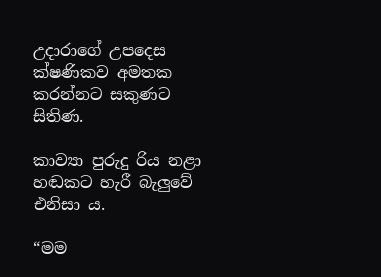උදාරාගේ උපදෙස ක්ෂණිකව අමතක කරන්නට සකුණට සිතිණ.

කාව්‍යා පුරුදු රිය නළා හඬකට හැරී බැලුවේ එනිසා ය.

“මම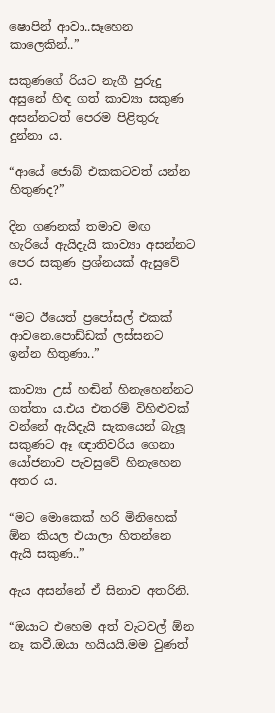ෂොපින් ආවා..සෑහෙන කාලෙකින්..”

සකුණගේ රියට නැගී පුරුදු අසුනේ හිඳ ගත් කාව්‍යා සකුණ අසන්නටත් පෙරම පිළිතුරු දුන්නා ය.

“ආයේ ජොබ් එකකටවත් යන්න හිතුණද?”

දින ගණනක් තමාව මඟ හැරියේ ඇයිදැයි කාව්‍යා අසන්නට පෙර සකුණ ප්‍රශ්නයක් ඇසුවේ ය.

“මට ඊයෙත් ප්‍රපෝසල් එකක් ආවනෙ.පොඩ්ඩක් ලස්සනට ඉන්න හිතුණා..”

කාව්‍යා උස් හඬින් හිනැහෙන්නට ගත්තා ය.එය එතරම් විහිළුවක් වන්නේ ඇයිදැයි සැකයෙන් බැලූ සකුණට ඈ ඥාතිවරිය ගෙනා යෝජනාව පැවසුවේ හිනැහෙන අතර ය.

“මට මොකෙක් හරි මිනිහෙක් ඕන කියල එයාලා හිතන්නෙ ඇයි සකුණ..”

ඇය අසන්නේ ඒ සිනාව අතරිනි.

“ඔයාට එහෙම අත් වැටවල් ඕන නෑ කවී.ඔයා හයියයි.මම වුණත්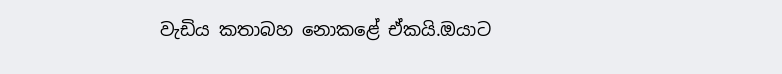වැඩිය කතාබහ නොකළේ ඒකයි.ඔයාට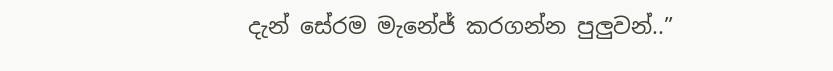දැන් සේරම මැනේජ් කරගන්න පුලුවන්..”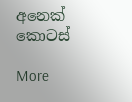අනෙක් කොටස්

More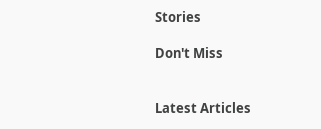Stories

Don't Miss


Latest Articles